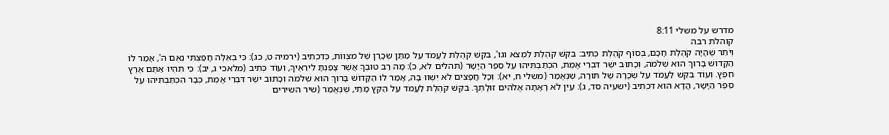מדרש על משלי 8:11
קוהלת רבה
וְיֹתֵר שֶׁהָיָה קֹהֶלֶת חָכָם, בְּסוֹף קֹהֶלֶת כְּתִיב: בִּקֵּשׁ קֹהֶלֶת לִמְצֹא וגו', בִּקֵּשׁ קֹהֶלֶת לַעֲמֹד עַל מַתַּן שְׂכָרָן שֶׁל מִצְווֹת, כְּדִכְתִיב (ירמיה ט, כג): כִּי בְאֵלֶּה חָפַצְתִּי נְאֻם ה', אָמַר לוֹ הַקָּדוֹשׁ בָּרוּךְ הוּא שְׁלֹמֹה, וְכָתוּב ישֶׁר דִּבְרֵי אֱמֶת, הִכְתַּבְתִּיהוּ עַל סֵפֶר הַיָּשָׁר (תהלים לא, כ): מָה רַב טוּבְךָ אֲשֶׁר צָפַנְתָּ לִירֵאֶיךָ, וְעוֹד כְּתִיב (מלאכי ג, יב): כִּי תִהְיוּ אַתֶּם אֶרֶץ חֵפֶץ. וְעוֹד בִּקֵּשׁ לַעֲמֹד עַל שְׂכָרָהּ שֶׁל תּוֹרָה, שֶׁנֶּאֱמַר (משלי ח, יא): וְכָל חֲפָצִים לֹא יִשְׁווּ בָהּ, אָמַר לוֹ הַקָּדוֹשׁ בָּרוּךְ הוּא שְׁלֹמֹה וְכָתוּב ישֶׁר דִּבְרֵי אֱמֶת, כְּבָר הִכְתַּבְתִּיהוּ עַל סֵפֶר הַיָּשָׁר, הֲדָא הוּא דִכְתִיב (ישעיה סד, ג): עַיִן לֹא רָאָתָה אֱלֹהִים זוּלָתְךָ. בִּקֵּשׁ קֹהֶלֶת לַעֲמֹד עַל הַקֵּץ מָתַי, שֶׁנֶּאֱמַר (שיר השירים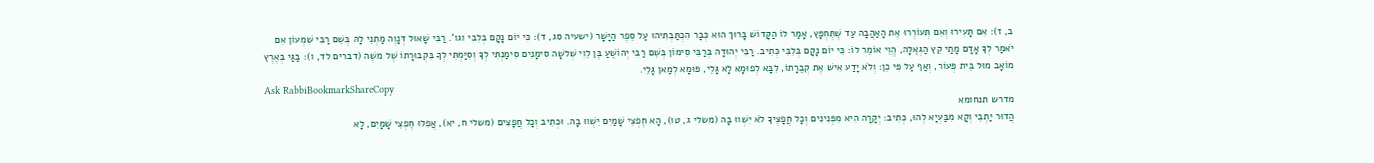ב, ז): אִם תָּעִירוּ וְאִם תְּעוֹרְרוּ אֶת הָאַהֲבָה עַד שֶׁתֶּחְפָּץ, אָמַר לוֹ הַקָּדוֹשׁ בָּרוּךְ הוּא כְּבָר הִכְתַּבְתִּיהוּ עַל סֵפֶר הַיָּשָׁר (ישעיה סג, ד): כִּי יוֹם נָקָם בְּלִבִּי וגו'. רַבִּי שָׁאוּל דְּנָוֶה מַתְנֵי לָהּ בְּשֵׁם רַבִּי שִׁמְעוֹן אִם יֹאמַר לְךָ אָדָם מָתַי קֵץ הַגְּאֻלָּה, הֱוֵי אוֹמֵר לוֹ: כִּי יוֹם נָקָם בְּלִבִּי כְּתִיב. רַבִּי יְהוּדָה בְּרַבִּי סִימוֹן בְּשֵׁם רַבִּי יְהוֹשֻׁעַ בֶּן לֵוִי שְׁלשָׁה סִימָנִים סִימַנְתִּי לְךָ וְסִיַּמְתִּי לְךָ בִּקְבוּרָתוֹ שֶׁל משֶׁה (דברים לד, ו): בַגַּי בְּאֶרֶץ מוֹאָב מוּל בֵּית פְּעוֹר, וְאַף עַל פִּי כֵן: וְלֹא יָדַע אִישׁ אֶת קְבֻרָתוֹ, לִבָּא לְפוּמָא לָא גָּלֵי, פּוּמָא לְמַאן גָּלֵי.
Ask RabbiBookmarkShareCopy
מדרש תנחומא
הֲדוּר יַתְבֵי וְקָא מִבַּעְיָא לְהוּ, כְּתִיב: יְקָרָה הִיא מִפְּנִינִים וְכָל חֲפָצֶיךָ לֹא יִשְׁווּ בָהּ (משלי ג, טו), הָא חֶפְצֵי שָׁמַיִם יִשְׁווּ בָהּ. וּכְתִיב וְכָל חֲפָצִים (משלי ח, יא), אֲפִלּוּ חֶפְצֵי שָׁמָיִם, לָא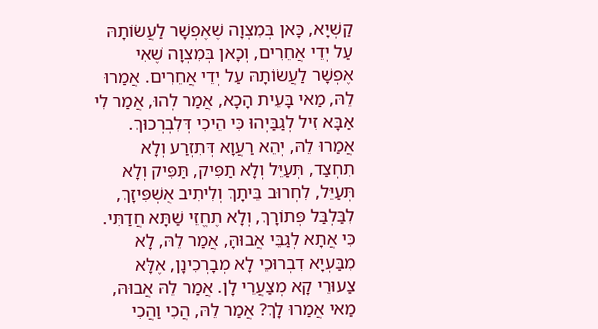קַשְׁיָא, כָּאן בְּמִצְוָה שֶׁאֶפְשָׁר לַעֲשׂוֹתָהּ עַל יְדֵי אֲחֵרִים, וְכָאן בְּמִצְוָה שֶׁאִי אֶפְשָׁר לַעֲשׂוֹתָהּ עַל יְדֵי אֲחֵרִים. אֲמַרוּ לֵהּ, מַאי בָּעֵית הָכָא, אֲמַר לְהוּ, אֲמַר לִי אַבָּא זִיל לְגַבַּיְהוּ כִּי הֵיכִי דְּלִבְרְכוּךְ. אֲמַרוּ לֵהּ, יְהֵא רַעֲוָא דְּתִזְרַע וְלָא תִחְצַד, תְּעַיֵּל וְלָא תַפִּיק, תַּפִּיק וְלָא תְּעַיֵּל, לִחְרוּב בֵּיתָךְ וְלִיתִיב אֻשְׁפִּיזָךְ, לִבַּלְבַּל פְּתוֹרָךְ, וְלָא תֶחֱזֵי שַׁתָּא חֲדַתִּי. כִּי אֲתָא לְגַבֵּי אֲבוּהָּ, אֲמַר לֵהּ, לָא מִבַּעְיָא דִבְרוּכֵי לָא מְבָרְכִינָן, אֶלָּא צַעוּרֵי קָא מְצַעֲרֵי לָן. אֲמַר לֵהּ אֲבוּהּ, מַאי אֲמַרוּ לָךְ? אֲמַר לֵהּ, הֲכִי וַהֲכִי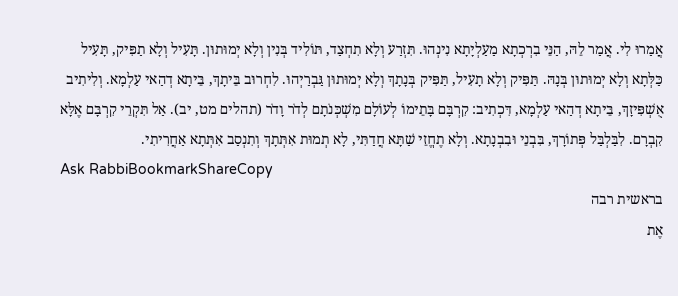אֲמַרוּ לִי. אֲמַר לֵהּ, הַנֵּי בִרְכְתָא מַעַלְיָתָא נִינְהוּ. תִּזְרַע וְלָא תִחְצַד, תּוֹלִיד בְּנִין וְלָא יְמוּתוּן. תָּעִיל וְלָא תַפִּיק, תָּעִיל כַּלְּתָא וְלָא יְמוּתוּן בְּנָהּ. תַּפִּיק וְלָא תָעִיל, תַּפִּיק בְּנָתָךְ וְלָא יְמוּתוּן גַּבְרַיְהוּ. לִחְרוּב בֵּיתָךְ, בֵּיתָא דְהַאי עַלְמָא. וְלִיתִיב אֻשְׁפִּיזָךְ, בֵּיתָא דְהַאי עַלְמָא, דִּכְתִיב: קִרְבָּם בָּתֵימוֹ לְעוֹלָם מִשְׁכְּנֹתָם לְדֹר וָדֹר (תהלים מט, יב). אַל תִּקְרֵי קִרְבָּם אֶלָּא קִבְרָם. לִבַּלְבַּל פְּתוֹרָךְ, בִּבְנֵי וּבִבְנָתָא. וְלָא תֶחֱזֵי שַׁתָּא חֲדַתִּי, לָא תְמוּת אִתְּתָךְ וְתִנְסַב אִתְּתָא אַחֲרִיתִי.
Ask RabbiBookmarkShareCopy
בראשית רבה
אֶת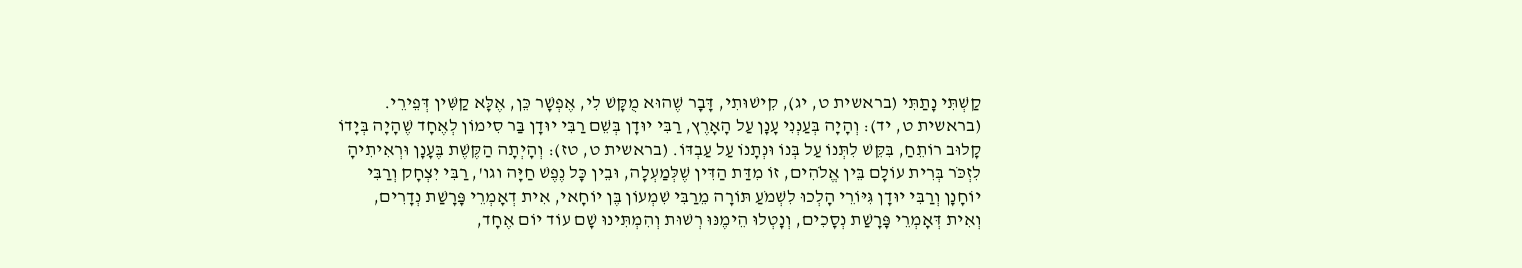קַשְׁתִּי נָתַתִּי (בראשית ט, יג), קִישׁוּתִי, דָּבָר שֶׁהוּא מֻקָּשׁ לִי, אֶפְשָׁר כֵּן, אֶלָּא קַשִּׁין דְּפֵירֵי. (בראשית ט, יד): וְהָיָה בְּעַנְנִי עָנָן עַל הָאָרֶץ, רַבִּי יוּדָן בְּשֵׁם רַבִּי יוּדָן בַּר סִימוֹן לְאֶחָד שֶׁהָיָה בְּיָדוֹ קָלוּב רוֹתֵחַ, בִּקֵּשׁ לִתְּנוֹ עַל בְּנוֹ וּנְתָנוֹ עַל עַבְדּוֹ. (בראשית ט, טז): וְהָיְתָה הַקֶּשֶׁת בֶּעָנָן וּרְאִיתִיהָ לִזְכֹּר בְּרִית עוֹלָם בֵּין אֱלֹהִים, זוֹ מִדַּת הַדִּין שֶׁלְּמַעְלָה, וּבֵין כָּל נֶפֶשׁ חַיָּה וגו', רַבִּי יִצְחָק וְרַבִּי יוֹחָנָן וְרַבִּי יוּדָן גִּיּוֹרֵי הָלְכוּ לִשְׁמֹעַ תּוֹרָה מֵרַבִּי שִׁמְעוֹן בֶּן יוֹחָאי, אִית דְאָמְרֵי פָּרָשַׁת נְדָרִים, וְאִית דְּאָמְרֵי פָּרָשַׁת נְסָכִים, וְנָטְלוּ הֵימֶנּוּ רְשׁוּת וְהִמְתִּינוּ שָׁם עוֹד יוֹם אֶחָד,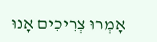אָמְרוּ צְרִיכִים אָנוּ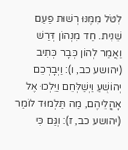לִטֹּל מִמֶּנּוּ רְשׁוּת פַּעַם שֵׁנִית. חַד מִנְהוֹן דְּרַשׁ וַאֲמַר לְהוֹן כְּבָר כְּתִיב (יהושע כב, ו): וַיְבָרְכֵם יְהוֹשֻׁעַ וַיְשַׁלְּחֵם וַיֵּלְכוּ אֶל אָהֳלֵיהֶם, מַה תַּלְמוּד לוֹמַר (יהושע כב, ז): וְגַּם כִּי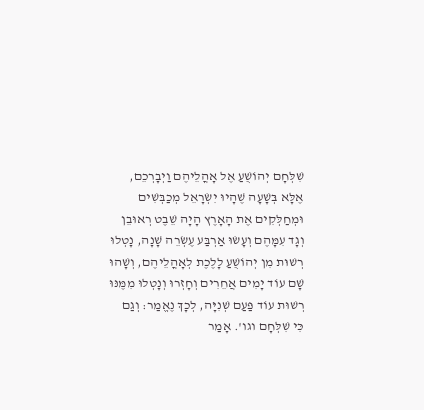שִׁלְּחָם יְהוֹשֻׁעַ אֶל אָהֳלֵיהֶם וַיְבָרְכֵם, אֶלָּא בְּשָׁעָה שֶׁהָיוּ יִשְׂרָאֵל מְכַבְּשִׁים וּמְחַלְּקִים אֶת הָאָרֶץ הָיָה שֵׁבֶט רְאוּבֵן וְגָד עִמָּהֶם וְעָשׂוּ אַרְבַּע עֶשְׂרֵה שָׁנָה, נָטְלוּ רְשׁוּת מִן יְהוֹשֻׁעַ לָלֶכֶת לְאָהֳלֵיהֶם, וְשָׁהוּ שָׁם עוֹד יָמִים אֲחֵרִים וְחָזְרוּ וְנָטְלוּ מִמֶּנּוּ רְשׁוּת עוֹד פַּעַם שְׁנִיָּה, לְכָךְ נֶאֱמַר: וְגַם כִּי שִׁלְּחָם וגו'. אָמַר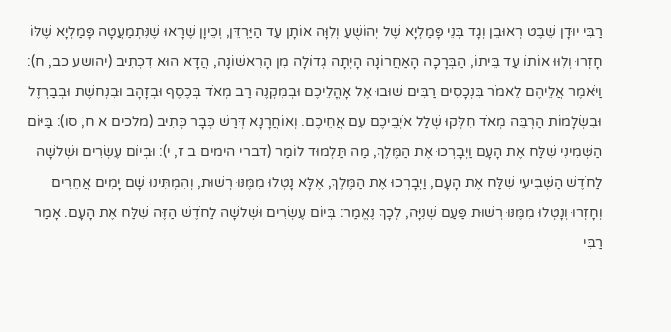רַבִּי יוּדָן שֵׁבֶט רְאוּבֵן וְגָד בְּנֵי פָּמַלְיָא שֶׁל יְהוֹשֻׁעַ וְלִוָּה אוֹתָן עַד הַיַּרְדֵּן, וְכֵיוָן שֶׁרָאוּ שֶׁנִּתְמַעֲטָה פָּמַלְיָא שֶׁלּוֹ חָזְרוּ וְלִוּוּ אוֹתוֹ עַד בֵּיתוֹ, הַבְּרָכָה הָאַחֲרוֹנָה הָיְתָה גְדוֹלָה מִן הָרִאשׁוֹנָה, הֲדָא הוּא דִכְתִיב (יהושע כב, ח): וַיֹּאמֶר אֲלֵיהֶם לֵאמֹר בִּנְכָסִים רַבִּים שׁוּבוּ אֶל אָהֳלֵיכֶם וּבְמִקְנֶה רַב מְאֹד בְּכֶסֶף וּבְזָהָב וּבִנְחשֶׁת וּבְבַרְזֶל וּבִשְׂלָמוֹת הַרְבֵּה מְאֹד חִלְּקוּ שְׁלַל אֹיְבֵיכֶם עִם אֲחֵיכֶם. וְאוֹחֲרָנָא דְּרַשׁ כְּבָר כְּתִיב (מלכים א ח, סו): בַּיּוֹם הַשְּׁמִינִי שִׁלַּח אֶת הָעָם וַיְבָרְכוּ אֶת הַמֶּלֶךְ, מַה תַּלְמוּד לוֹמַר (דברי הימים ב ז, י): וּבְיוֹם עֶשְׂרִים וּשְׁלשָׁה לַחֹדֶשׁ הַשְּׁבִיעִי שִׁלַּח אֶת הָעָם, וַיְבָרְכוּ אֶת הַמֶּלֶךְ, אֶלָּא נָטְלוּ מִמֶּנּוּ רְשׁוּת, וְהִמְתִּינוּ שָׁם יָמִים אֲחֵרִים וְחָזְרוּ וְנָטְלוּ מִמֶּנּוּ רְשׁוּת פַּעַם שְׁנִיָּה, לְכָךְ נֶאֱמַר: בְּיוֹם עֶשְׂרִים וּשְׁלשָׁה לַחֹדֶשׁ הַזֶּה שִׁלַּח אֶת הָעָם. אָמַר רַבִּי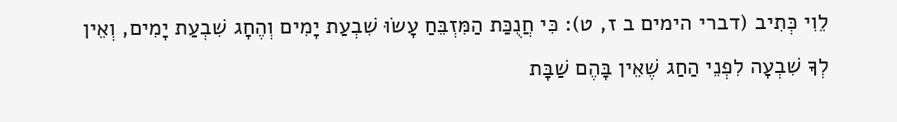לֵוִי כְּתִיב (דברי הימים ב ז, ט): כִּי חֲנֻכַּת הַמִּזְבֵּחַ עָשׂוּ שִׁבְעַת יָמִים וְהֶחָג שִׁבְעַת יָמִים, וְאֵין לְךָ שִׁבְעָה לִפְנֵי הַחַג שֶׁאֵין בָּהֶם שַׁבָּת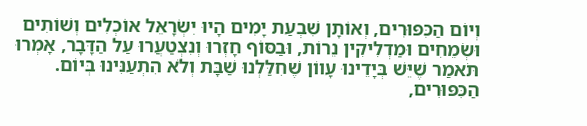וְיוֹם הַכִּפּוּרִים, וְאוֹתָן שִׁבְעַת יָמִים הָיוּ יִשְׂרָאֵל אוֹכְלִים וְשׁוֹתִים וּשְׂמֵחִים וּמַדְלִיקִין נֵרוֹת, וּבַסּוֹף חָזְרוּ וְנִצְטַעֲרוּ עַל הַדָּבָר, אָמְרוּ תֹּאמַר שֶׁיֵּשׁ בְּיָדֵינוּ עָווֹן שֶׁחִלַּלְנוּ שַׁבָּת וְלֹא הִתְעַנִּינוּ בְּיוֹם. הַכִּפּוּרִים,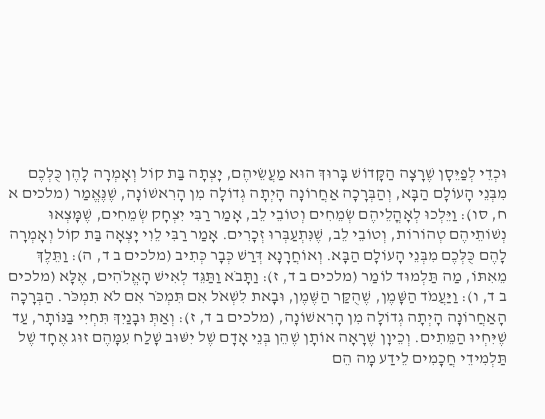וּכְדֵי לְפַיֵּסָן שֶׁרָצָה הַקָּדוֹשׁ בָּרוּךְ הוּא מַעֲשֵׂיהֶם, יָצְתָה בַּת קוֹל וְאָמְרָה לָהֶן כֻּלְּכֶם מִבְּנֵי הָעוֹלָם הַבָּא, וְהַבְּרָכָה אַחֲרוֹנָה הָיְתָה גְדוֹלָה מִן הָרִאשׁוֹנָה, שֶׁנֶּאֱמַר (מלכים א ח, סו): וַיֵּלְכוּ לְאָהֳלֵיהֶם שְׂמֵחִים וְטוֹבֵי לֵב, אָמַר רַבִּי יִצְחָק שְׂמֵחִים, שֶׁמָּצְאוּ נְשׁוֹתֵיהֶם טְהוֹרוֹת, וְטוֹבֵי לֵב, שֶׁנִּתְעַבְּרוּ זְכָרִים. אָמַר רַבִּי לֵוִי יָצְאָה בַּת קוֹל וְאָמְרָה לָהֶם כֻּלְּכֶם מִבְּנֵי הָעוֹלָם הַבָּא. וְאוֹחֲרָנָא דְּרַשׁ כְּבָר כְּתִיב (מלכים ב ד, ה): וַתֵּלֶךְ מֵאִתּוֹ, מַה תַּלְמוּד לוֹמַר (מלכים ב ד, ז): וַתָּבֹא וַתַּגֵּד לְאִישׁ הָאֱלֹהִים, אֶלָּא (מלכים ב ד, ו): וַיַּעֲמֹד הַשָּׁמֶן, שֶׁהֻקַּר הַשֶּׁמֶן, וּבָאת לִשְׁאֹל אִם תִּמְכֹּר אִם לֹא תִמְכֹּר. הַבְּרָכָה הָאַחֲרוֹנָה הָיְתָה גְדוֹלָה מִן הָרִאשׁוֹנָה, (מלכים ב ד, ז): וְאַתְּ וּבָנַיִךְ תִּחְיִי בַּנּוֹתָר, עַד שֶׁיִּחְיוּ הַמֵּתִים. וְכֵיוָן שֶׁרָאָה אוֹתָן שֶׁהֵן בְּנֵי אָדָם שֶׁל יִשּׁוּב שָׁלַח עִמָּהֶם זוּג אֶחָד שֶׁל תַּלְמִידֵי חֲכָמִים לֵידַע מָה הֵם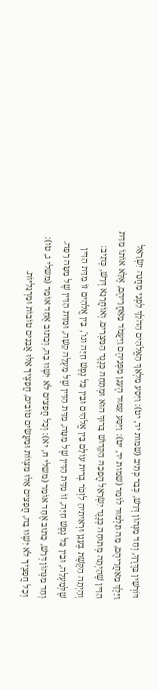דּוֹרְשִׁין בַּדֶּרֶךְ, וְחַד מִנְּהוֹן דְּרַשׁ, כְּבָר כְּתִיב (שמות יד, יט): וַיִּסַּע מַלְאַךְ הָאֱלֹהִים הַהֹלֵךְ לִפְנֵי מַחֲנֵה יִשְׂרָאֵל וַיֵּלֶךְ מֵאַחֲרֵיהֶם, מַה תַּלְמוּד לוֹמַר (שמות יד, יט): וַיִּסַּע עַמּוּד הֶעָנָן מִפְּנֵיהֶם וַיַּעֲמֹד מֵאַחֲרֵיהֶם, אֶלָּא אוֹתוֹ מִדַּת הַדִּין שֶׁהָיְתָה מְתוּחָה כְּנֶגֶד יִשְׂרָאֵל הֲפָכָהּ הַקָּדוֹשׁ בָּרוּךְ הוּא וּמְתָחָהּ כְּנֶגֶד הַמִּצְרִים. וְאוֹחֲרָנָא דְּרַשׁ, כְּתִיב: וְהָיְתָה הַקֶּשֶׁת בֶּעָנָן וּרְאִיתִיהָ לִזְכֹּר בְּרִית עוֹלָם בֵּין אֱלֹהִים וּבֵין כָּל נֶפֶשׁ חַיָּה וגו', בֵּין אֱלֹהִים זוֹ מִדַּת הַדִּין שֶׁלְּמַעְלָה, וּבֵין כָּל נֶפֶשׁ חַיָּה, זוֹ מִדַּת הַדִּין שֶׁל מַטָּה, מִדַּת הַדִּין שֶׁל מַעְלָה קָשָׁה, וּמִדַּת הַדִּין שֶׁל מַטָּה רָפָה. וְחַד מִנְּהוֹן דְּרַשׁ, כָּתוּב אֶחָד אוֹמֵר (משלי ח, יא): וְכָל חֲפָצִים לֹא יִשְׁווּ בָהּ, וְכָתוּב אֶחָד אוֹמֵר (משלי ג, טו): וְכָל חֲפָצֶיךָ לֹא יִשְׁווּ בָהּ, חֲפָצִים אֵלּוּ מִצְווֹת וּמַעֲשִׂים טוֹבִים, חֲפָצֶיךָ אֵלּוּ אֲבָנִים טוֹבוֹת וּמַרְגָּלִיּוֹת.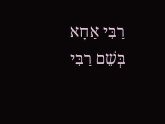רַבִּי אַחָא בְּשֵׁם רַבִּי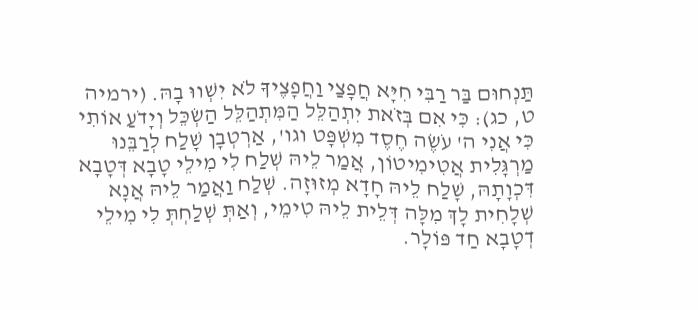תַּנְחוּם בַּר רַבִּי חִיָּא חֲפָצַי וַחֲפָצֶיךָ לֹא יִשְׁווּ בָהּ. (ירמיה ט, כג): כִּי אִם בְּזֹאת יִתְהַלֵּל הַמִּתְהַלֵּל הַשְׂכֵּל וְיָדֹעַ אוֹתִי כִּי אֲנִי ה' עֹשֶׂה חֶסֶד מִשְׁפָּט וגו', אַרְטְבָן שָׁלַח לְרַבֵּנוּ מַרְגָּלִית אֲטִימִיטוֹן, אֲמַר לֵיהּ שְׁלַח לִי מִילֵי טָבָא דְּטָבָא דִּכְוָתָהּ, שָׁלַח לֵיהּ חָדָא מְזוּזָה. שְׁלַח וַאֲמַר לֵיהּ אֲנָא שְׁלָחִית לָךְ מִלָּה דְּלֵית לֵיהּ טִימֵי, וְאַתְּ שְׁלַחְתְּ לִי מִילֵי דְטָבָא חַד פּוֹלָר.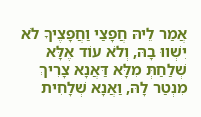אֲמַר לֵיהּ חֲפָצַי וַחֲפָצֶיךָ לֹא יִשְׁווּ בָהּ, וְלֹא עוֹד אֶלָּא שְׁלַחַתְּ מִלָּא דַּאֲנָא צָרִיךְ מִנְטַר לָהּ, וַאֲנָא שְׁלָחִית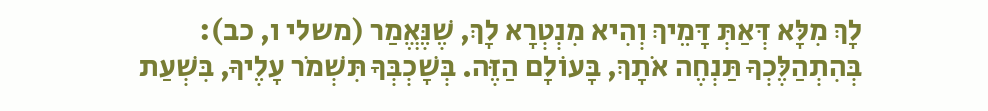לָךְ מִלָּא דְּאַתְּ דָּמֵיךְ וְהִיא מִנְטְרָא לָךְ, שֶׁנֶּאֱמַר (משלי ו, כב): בְּהִתְהַלֶּכְךָ תַּנְחֶה אֹתָךְ, בָּעוֹלָם הַזֶּה. בְּשָׁכְבְּךָ תִּשְׁמֹר עָלֶיךָ, בִּשְׁעַת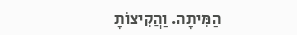הַמִּיתָה. וַהֲקִיצוֹתָ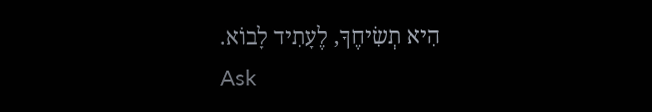הִיא תְשִׂיחֶךָ, לֶעָתִיד לָבוֹא.
Ask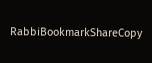RabbiBookmarkShareCopy